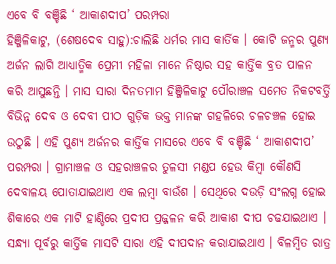ଏବେ ବି ବଞ୍ଚିଛି ‘ ଆକାଶଦୀପ’ ପରମ୍ପରା
ହିଞ୍ଜିଳିକାଟୁ, (ଶେଷଦେବ ସାହୁ):ଚାଲିଛି ଧର୍ମର ମାସ କାର୍ତିକ । କୋଟି ଜନ୍ମର ପୁଣ୍ୟ ଅର୍ଜନ ଲାଗି ଆଧ୍ୟାତ୍ମିକ ପ୍ରେମୀ ମହିଳା ମାନେ ନିଷ୍ଠାର ସହ କାର୍ତ୍ତିକ ବ୍ରତ ପାଳନ କରି ଆସୁଛନ୍ତି । ମାସ ସାରା ଦିନତମାମ ହିଞ୍ଜିଳିକାଟୁ ପୌରାଞ୍ଚଳ ସମେତ ନିକଟବର୍ତ୍ତି ବିଭିନ୍ନ ଦେବ ଓ ଦେବୀ ପୀଠ ଗୁଡ଼ିକ ଭକ୍ତ ମାନଙ୍କ ଗହଳିରେ ଚଳଚଞ୍ଚଳ ହୋଇ ଉଠୁଛି । ଏହି ପୁଣ୍ୟ ଅର୍ଜନର କାର୍ତ୍ତିକ ମାସରେ ଏବେ ବି ବଞ୍ଚିଛି ‘ ଆକାଶଦୀପ’ ପରମ୍ପରା । ଗ୍ରାମାଞ୍ଚଳ ଓ ସହରାଞ୍ଚଳର ତୁଳସୀ ମଣ୍ଡପ ହେଉ କିମ୍ବା କୌଣସି ଦେବାଳୟ ପୋତାଯାଇଥାଏ ଏକ ଲମ୍ବା ବାଉଁଶ । ସେଥିରେ ଦଉଡ଼ି ସଂଲଗ୍ନ ହୋଇ ଶିକାରେ ଏକ ମାଟି ହାଣ୍ଡିରେ ପ୍ରଦୀପ ପ୍ରଜ୍ଜଳନ କରି ଆକାଶ ଦୀପ ଚଢଯାଇଥାଏ । ସନ୍ଧ୍ୟା ପୂର୍ବରୁ କାର୍ତ୍ତିକ ମାସଟି ସାରା ଏହି ଦୀପଦାନ କରାଯାଇଥାଏ । ବିଳମ୍ବିତ ରାତ୍ର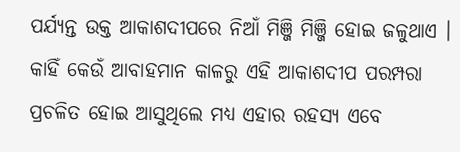ପର୍ଯ୍ୟନ୍ତ ଉକ୍ତ ଆକାଶଦୀପରେ ନିଆଁ ମିଞ୍ଜି ମିଞ୍ଜି ହୋଇ ଜଳୁଥାଏ । କାହିଁ କେଉଁ ଆବାହମାନ କାଳରୁ ଏହି ଆକାଶଦୀପ ପରମ୍ପରା ପ୍ରଚଳିତ ହୋଇ ଆସୁଥିଲେ ମଧ୍ୟ ଏହାର ରହସ୍ୟ ଏବେ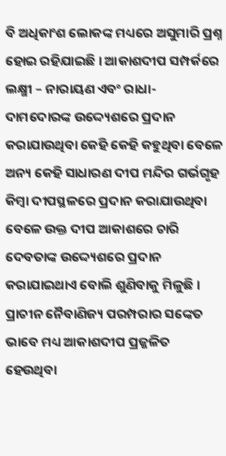ବି ଅଧିକାଂଶ ଲୋକଙ୍କ ମଧ୍ୟରେ ଅସୁମାରି ପ୍ରଶ୍ନ ହୋଇ ରହିଯାଇଛି । ଆକାଶଦୀପ ସମ୍ପର୍କରେ ଲକ୍ଷ୍ମୀ – ନାରାୟଣ ଏବଂ ରାଧା- ଦାମଦୋରଙ୍କ ଉଦ୍ଦ୍ୟେଶରେ ପ୍ରଦାନ କରାଯାଉଥିବା କେହି କେହି କହୁଥିବା ବେଳେ ଅନ୍ୟ କେହି ସାଧାରଣ ଦୀପ ମନ୍ଦିର ଗର୍ଭଗୃହ କିମ୍ବା ଦୀପସ୍ଥଳରେ ପ୍ରଦାନ କରାଯାଉଥିବା ବେଳେ ଉକ୍ତ ଦୀପ ଆକାଶରେ ଚାରି ଦେବତାଙ୍କ ଉଦ୍ଦ୍ୟେଶରେ ପ୍ରଦାନ କରାଯାଇଥାଏ ବୋଲି ଶୁଣିବାକୁ ମିଳୁଛି । ପ୍ରାଚୀନ ନୈବାଣିଜ୍ୟ ପରମ୍ପରାର ସଙ୍କେତ ଭାବେ ମଧ୍ୟ ଆକାଶଦୀପ ପ୍ରଜ୍ଜଳିତ ହେଉଥିବା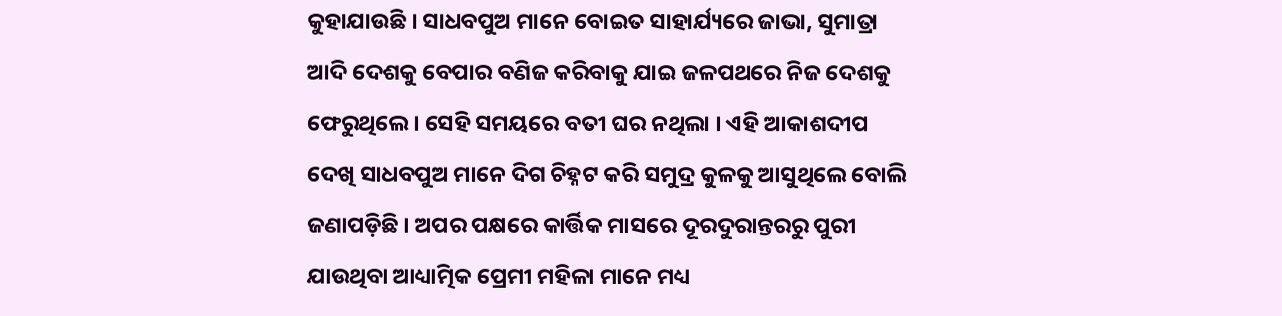କୁହାଯାଉଛି । ସାଧବପୁଅ ମାନେ ବୋଇତ ସାହାର୍ଯ୍ୟରେ ଜାଭା, ସୁମାତ୍ରା ଆଦି ଦେଶକୁ ବେପାର ବଣିଜ କରିବାକୁ ଯାଇ ଜଳପଥରେ ନିଜ ଦେଶକୁ ଫେରୁଥିଲେ । ସେହି ସମୟରେ ବତୀ ଘର ନଥିଲା । ଏହି ଆକାଶଦୀପ ଦେଖି ସାଧବପୁଅ ମାନେ ଦିଗ ଚିହ୍ନଟ କରି ସମୁଦ୍ର କୁଳକୁ ଆସୁଥିଲେ ବୋଲି ଜଣାପଡ଼ିଛି । ଅପର ପକ୍ଷରେ କାର୍ତ୍ତିକ ମାସରେ ଦୂରଦୁରାନ୍ତରରୁ ପୁରୀ ଯାଉଥିବା ଆଧ୍ୟାତ୍ମିକ ପ୍ରେମୀ ମହିଳା ମାନେ ମଧ୍ୟ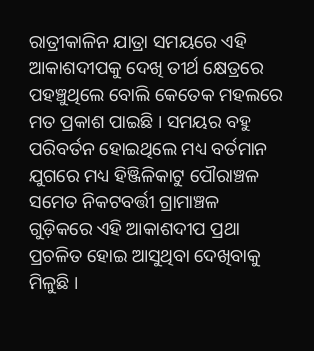ରାତ୍ରୀକାଳିନ ଯାତ୍ରା ସମୟରେ ଏହି ଆକାଶଦୀପକୁ ଦେଖି ତୀର୍ଥ କ୍ଷେତ୍ରରେ ପହଞ୍ଚୁଥିଲେ ବୋଲି କେତେକ ମହଲରେ ମତ ପ୍ରକାଶ ପାଇଛି । ସମୟର ବହୁ ପରିବର୍ତନ ହୋଇଥିଲେ ମଧ୍ୟ ବର୍ତମାନ ଯୁଗରେ ମଧ୍ୟ ହିଞ୍ଜିଳିକାଟୁ ପୌରାଞ୍ଚଳ ସମେତ ନିକଟବର୍ତ୍ତୀ ଗ୍ରାମାଞ୍ଚଳ ଗୁଡ଼ିକରେ ଏହି ଆକାଶଦୀପ ପ୍ରଥା ପ୍ରଚଳିତ ହୋଇ ଆସୁଥିବା ଦେଖିବାକୁ ମିଳୁଛି ।